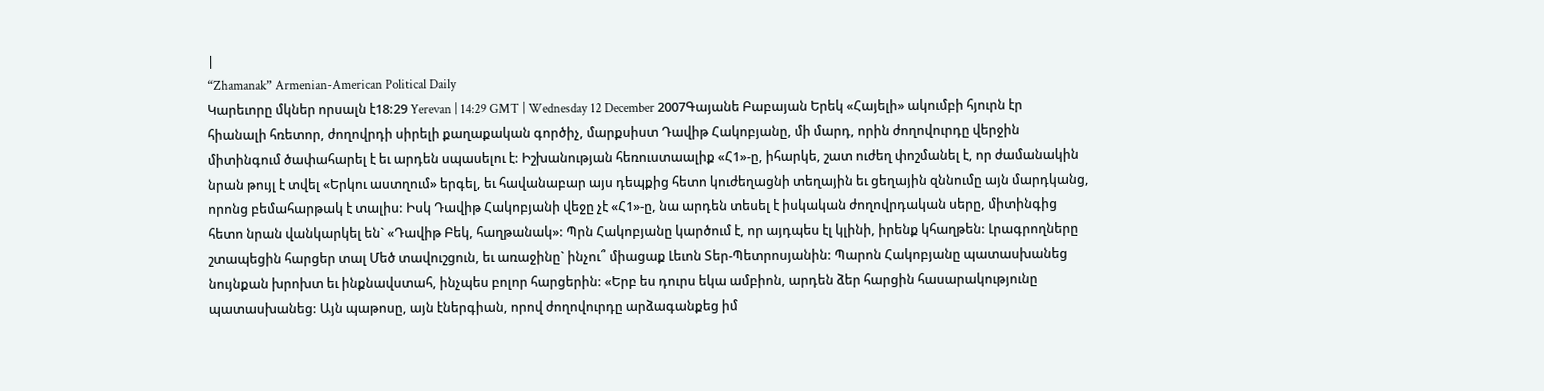|
“Zhamanak” Armenian-American Political Daily
Կարեւորը մկներ որսալն է18:29 Yerevan | 14:29 GMT | Wednesday 12 December 2007Գայանե Բաբայան Երեկ «Հայելի» ակումբի հյուրն էր հիանալի հռետոր, ժողովրդի սիրելի քաղաքական գործիչ, մարքսիստ Դավիթ Հակոբյանը, մի մարդ, որին ժողովուրդը վերջին միտինգում ծափահարել է եւ արդեն սպասելու է: Իշխանության հեռուստաալիք «Հ1»-ը, իհարկե, շատ ուժեղ փոշմանել է, որ ժամանակին նրան թույլ է տվել «Երկու աստղում» երգել, եւ հավանաբար այս դեպքից հետո կուժեղացնի տեղային եւ ցեղային զննումը այն մարդկանց, որոնց բեմահարթակ է տալիս: Իսկ Դավիթ Հակոբյանի վեջը չէ «Հ1»-ը, նա արդեն տեսել է իսկական ժողովրդական սերը, միտինգից հետո նրան վանկարկել են` «Դավիթ Բեկ, հաղթանակ»: Պրն Հակոբյանը կարծում է, որ այդպես էլ կլինի, իրենք կհաղթեն: Լրագրողները շտապեցին հարցեր տալ Մեծ տավուշցուն, եւ առաջինը` ինչու՞ միացաք Լեւոն Տեր-Պետրոսյանին: Պարոն Հակոբյանը պատասխանեց նույնքան խրոխտ եւ ինքնավստահ, ինչպես բոլոր հարցերին: «Երբ ես դուրս եկա ամբիոն, արդեն ձեր հարցին հասարակությունը պատասխանեց: Այն պաթոսը, այն էներգիան, որով ժողովուրդը արձագանքեց իմ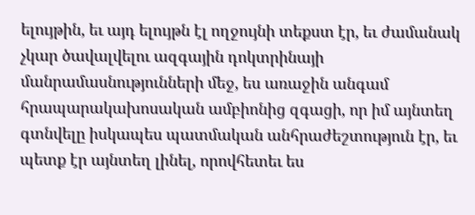ելույթին, եւ այդ ելույթն էլ ողջույնի տեքստ էր, եւ ժամանակ չկար ծավալվելու ազգային դոկտրինայի մանրամասնությունների մեջ, ես առաջին անգամ հրապարակախոսական ամբիոնից զգացի, որ իմ այնտեղ գտնվելը իսկապես պատմական անհրաժեշտություն էր, եւ պետք էր այնտեղ լինել, որովհետեւ ես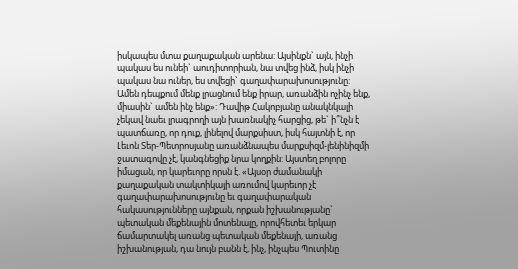իսկապես մտա քաղաքական արենա: Այսինքն` այն, ինչի պակաս ես ունեի` աուդիտորիան, նա տվեց ինձ, իսկ ինչի պակաս նա ուներ, ես տվեցի` գաղափարախոսությունը: Ամեն դեպքում մենք լրացնում ենք իրար, առանձին ոչինչ ենք, միասին` ամեն ինչ ենք»: Դավիթ Հակոբյանը անակնկալի չեկավ նաեւ լրագրողի այն խառնակիչ հարցից, թե` ի՞նչն է պատճառը, որ դուք, լինելով մարքսիստ, իսկ հայտնի է, որ Լեւոն Տեր-Պետրոսյանը առանձնապես մարքսիզմ-լենինիզմի ջատագովը չէ, կանգնեցիք նրա կողքին: Այստեղ բոլորը իմացան, որ կարեւորը որսն է. «Այսօր ժամանակի քաղաքական տակտիկայի առումով կարեւոր չէ գաղափարախոսությունը եւ գաղափարական հակասությունները այնքան, որքան իշխանությանը` պետական մեքենային մոտենալը, որովհետեւ երկար ճամարտակել առանց պետական մեքենայի, առանց իշխանության, դա նույն բանն է, ինչ, ինչպես Պուտինը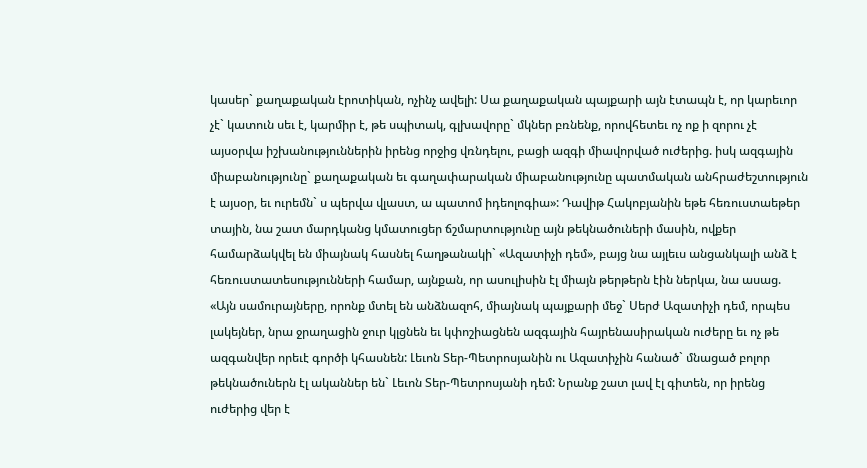կասեր` քաղաքական էրոտիկան, ոչինչ ավելի: Սա քաղաքական պայքարի այն էտապն է, որ կարեւոր չէ` կատուն սեւ է, կարմիր է, թե սպիտակ, գլխավորը` մկներ բռնենք, որովհետեւ ոչ ոք ի զորու չէ այսօրվա իշխանություններին իրենց որջից վռնդելու, բացի ազգի միավորված ուժերից. իսկ ազգային միաբանությունը` քաղաքական եւ գաղափարական միաբանությունը պատմական անհրաժեշտություն է այսօր, եւ ուրեմն` ս պերվա վլաստ, ա պատոմ իդեոլոգիա»: Դավիթ Հակոբյանին եթե հեռուստաեթեր տային, նա շատ մարդկանց կմատուցեր ճշմարտությունը այն թեկնածուների մասին, ովքեր համարձակվել են միայնակ հասնել հաղթանակի` «Ազատիչի դեմ», բայց նա այլեւս անցանկալի անձ է հեռուստատեսությունների համար, այնքան, որ ասուլիսին էլ միայն թերթերն էին ներկա, նա ասաց. «Այն սամուրայները, որոնք մտել են անձնազոհ, միայնակ պայքարի մեջ` Սերժ Ազատիչի դեմ, որպես լակեյներ, նրա ջրաղացին ջուր կլցնեն եւ կփոշիացնեն ազգային հայրենասիրական ուժերը եւ ոչ թե ազգանվեր որեւէ գործի կհասնեն: Լեւոն Տեր-Պետրոսյանին ու Ազատիչին հանած` մնացած բոլոր թեկնածուներն էլ ականներ են` Լեւոն Տեր-Պետրոսյանի դեմ: Նրանք շատ լավ էլ գիտեն, որ իրենց ուժերից վեր է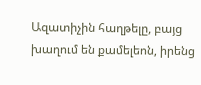Ազատիչին հաղթելը, բայց խաղում են քամելեոն, իրենց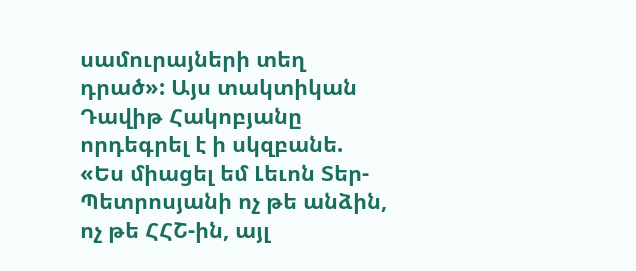սամուրայների տեղ դրած»: Այս տակտիկան Դավիթ Հակոբյանը որդեգրել է ի սկզբանե. «Ես միացել եմ Լեւոն Տեր-Պետրոսյանի ոչ թե անձին, ոչ թե ՀՀՇ-ին, այլ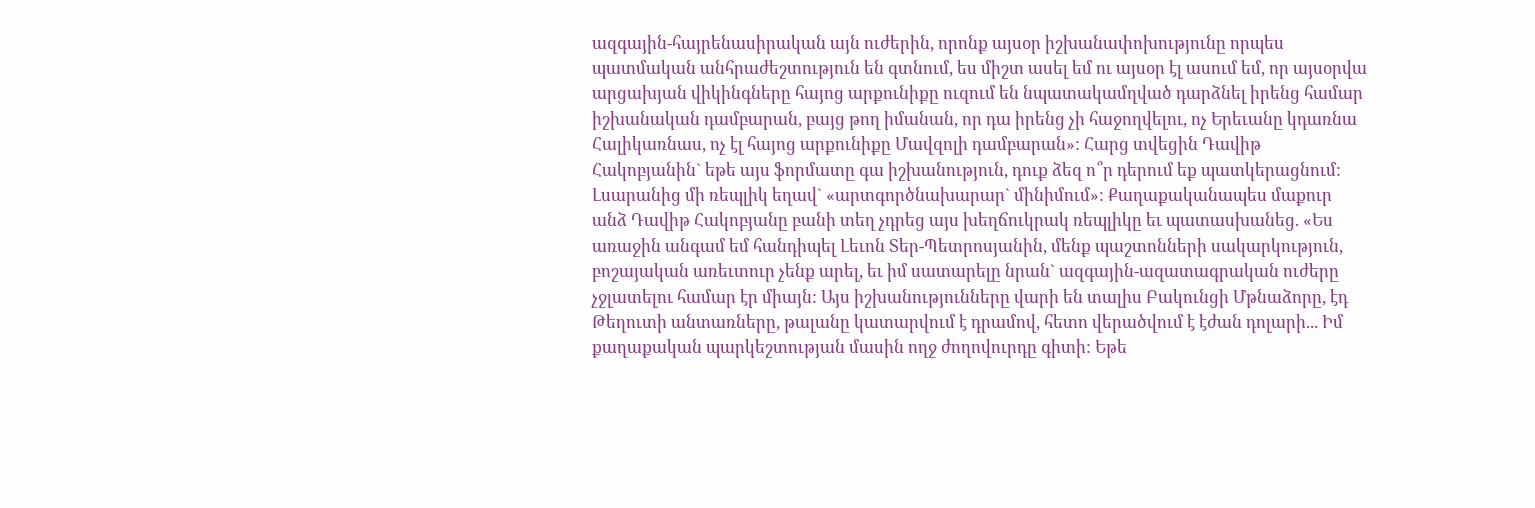ազգային-հայրենասիրական այն ուժերին, որոնք այսօր իշխանափոխությունը որպես պատմական անհրաժեշտություն են գտնում, ես միշտ ասել եմ ու այսօր էլ ասում եմ, որ այսօրվա արցախյան վիկինգները հայոց արքունիքը ուզում են նպատակամղված դարձնել իրենց համար իշխանական դամբարան, բայց թող իմանան, որ դա իրենց չի հաջողվելու, ոչ Երեւանը կդառնա Հալիկառնաս, ոչ էլ հայոց արքունիքը Մավզոլի դամբարան»: Հարց տվեցին Դավիթ Հակոբյանին` եթե այս ֆորմատը գա իշխանություն, դուք ձեզ ո՞ր դերում եք պատկերացնում: Լսարանից մի ռեպլիկ եղավ` «արտգործնախարար` մինիմում»: Քաղաքականապես մաքուր անձ Դավիթ Հակոբյանը բանի տեղ չդրեց այս խեղճուկրակ ռեպլիկը եւ պատասխանեց. «Ես առաջին անգամ եմ հանդիպել Լեւոն Տեր-Պետրոսյանին, մենք պաշտոնների սակարկություն, բոշայական առեւտուր չենք արել, եւ իմ սատարելը նրան` ազգային-ազատագրական ուժերը չջլատելու համար էր միայն: Այս իշխանությունները վարի են տալիս Բակունցի Մթնաձորը, էդ Թեղուտի անտառները, թալանը կատարվում է դրամով, հետո վերածվում է էժան դոլարի... Իմ քաղաքական պարկեշտության մասին ողջ ժողովուրդը գիտի: Եթե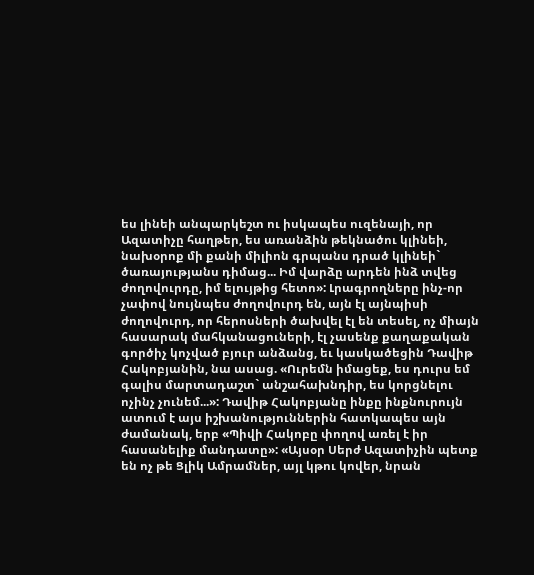ես լինեի անպարկեշտ ու իսկապես ուզենայի, որ Ազատիչը հաղթեր, ես առանձին թեկնածու կլինեի, նախօրոք մի քանի միլիոն գրպանս դրած կլինեի` ծառայությանս դիմաց... Իմ վարձը արդեն ինձ տվեց ժողովուրդը, իմ ելույթից հետո»: Լրագրողները ինչ-որ չափով նույնպես ժողովուրդ են, այն էլ այնպիսի ժողովուրդ, որ հերոսների ծախվել էլ են տեսել, ոչ միայն հասարակ մահկանացուների, էլ չասենք քաղաքական գործիչ կոչված բյուր անձանց, եւ կասկածեցին Դավիթ Հակոբյանին, նա ասաց. «Ուրեմն իմացեք, ես դուրս եմ գալիս մարտադաշտ` անշահախնդիր, ես կորցնելու ոչինչ չունեմ...»: Դավիթ Հակոբյանը ինքը ինքնուրույն ատում է այս իշխանություններին հատկապես այն ժամանակ, երբ «Պիվի Հակոբը փողով առել է իր հասանելիք մանդատը»: «Այսօր Սերժ Ազատիչին պետք են ոչ թե Ցլիկ Ամրամներ, այլ կթու կովեր, նրան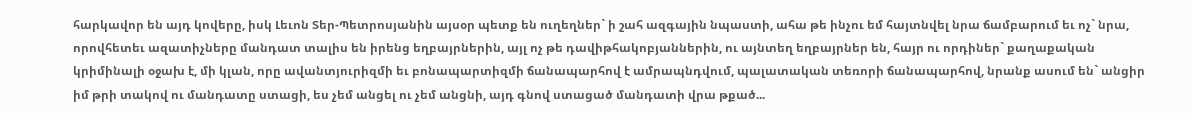հարկավոր են այդ կովերը, իսկ Լեւոն Տեր-Պետրոսյանին այսօր պետք են ուղեղներ` ի շահ ազգային նպաստի, ահա թե ինչու եմ հայտնվել նրա ճամբարում եւ ոչ` նրա, որովհետեւ ազատիչները մանդատ տալիս են իրենց եղբայրներին, այլ ոչ թե դավիթհակոբյաններին, ու այնտեղ եղբայրներ են, հայր ու որդիներ` քաղաքական կրիմինալի օջախ է, մի կլան, որը ավանտյուրիզմի եւ բոնապարտիզմի ճանապարհով է ամրապնդվում, պալատական տեռորի ճանապարհով, նրանք ասում են` անցիր իմ թրի տակով ու մանդատը ստացի, ես չեմ անցել ու չեմ անցնի, այդ գնով ստացած մանդատի վրա թքած...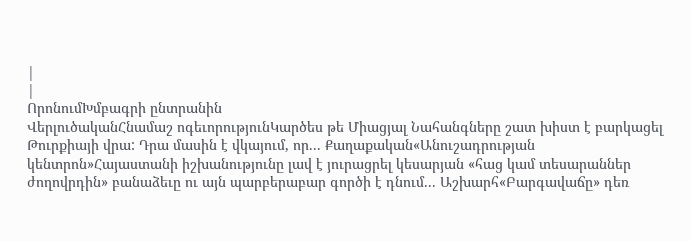|
|
ՈրոնումԽմբագրի ընտրանին
ՎերլուծականՀնամաշ ոգեւորությունԿարծես թե Միացյալ Նահանգները շատ խիստ է բարկացել Թուրքիայի վրա: Դրա մասին է վկայում, որ... Քաղաքական«Անուշադրության կենտրոն»Հայաստանի իշխանությունը լավ է յուրացրել կեսարյան «հաց կամ տեսարաններ ժողովրդին» բանաձեւը ու այն պարբերաբար գործի է դնում... Աշխարհ«Բարգավաճը» դեռ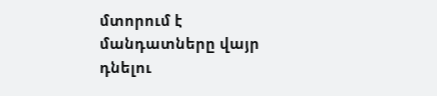մտորում է մանդատները վայր դնելու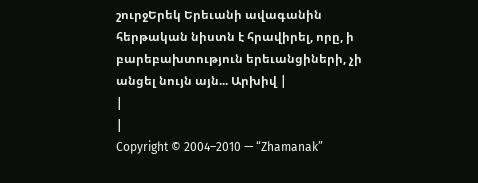շուրջԵրեկ Երեւանի ավագանին հերթական նիստն է հրավիրել, որը, ի բարեբախտություն երեւանցիների, չի անցել նույն այն... Արխիվ |
|
|
Copyright © 2004–2010 — “Zhamanak”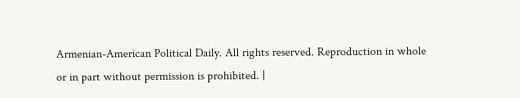Armenian-American Political Daily. All rights reserved. Reproduction in whole or in part without permission is prohibited. |